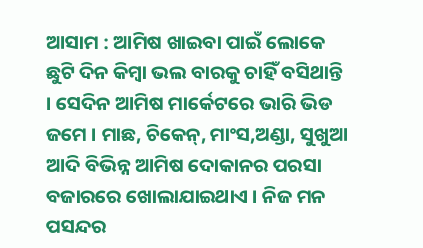ଆସାମ : ଆମିଷ ଖାଇବା ପାଇଁ ଲୋକେ ଛୁଟି ଦିନ କିମ୍ବା ଭଲ ବାରକୁ ଚାହିଁ ବସିଥାନ୍ତି । ସେଦିନ ଆମିଷ ମାର୍କେଟରେ ଭାରି ଭିଡ ଜମେ । ମାଛ, ଚିକେନ୍, ମାଂସ,ଅଣ୍ଡା, ସୁଖୁଆ ଆଦି ବିଭିନ୍ନ ଆମିଷ ଦୋକାନର ପରସା ବଜାରରେ ଖୋଲାଯାଇଥାଏ । ନିଜ ମନ ପସନ୍ଦର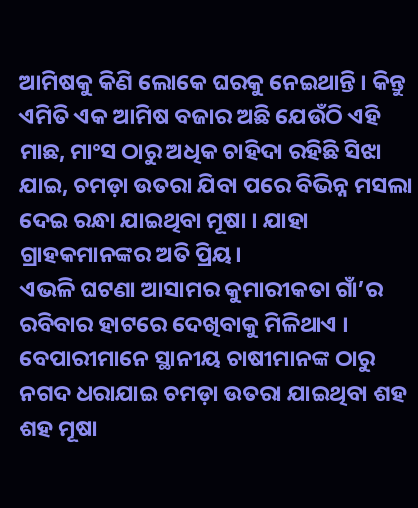ଆମିଷକୁ କିଣି ଲୋକେ ଘରକୁ ନେଇଥାନ୍ତି । କିନ୍ତୁ ଏମିତି ଏକ ଆମିଷ ବଜାର ଅଛି ଯେଉଁଠି ଏହି ମାଛ, ମାଂସ ଠାରୁ ଅଧିକ ଚାହିଦା ରହିଛି ସିଝା ଯାଇ, ଚମଡ଼ା ଉତରା ଯିବା ପରେ ବିଭିନ୍ନ ମସଲା ଦେଇ ରନ୍ଧା ଯାଇଥିବା ମୂଷା । ଯାହା ଗ୍ରାହକମାନଙ୍କର ଅତି ପ୍ରିୟ।
ଏଭଳି ଘଟଣା ଆସାମର କୁମାରୀକତା ଗାଁ’ର ରବିବାର ହାଟରେ ଦେଖିବାକୁ ମିଳିଥାଏ । ବେପାରୀମାନେ ସ୍ଥାନୀୟ ଚାଷୀମାନଙ୍କ ଠାରୁ ନଗଦ ଧରାଯାଇ ଚମଡ଼ା ଉତରା ଯାଇଥିବା ଶହ ଶହ ମୂଷା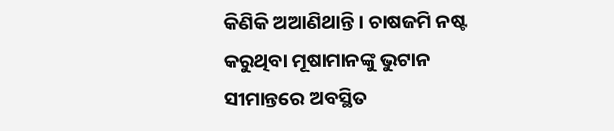କିଣିକି ଅଆଣିଥାନ୍ତି । ଚାଷଜମି ନଷ୍ଟ କରୁଥିବା ମୂଷାମାନଙ୍କୁ ଭୁଟାନ ସୀମାନ୍ତରେ ଅବସ୍ଥିତ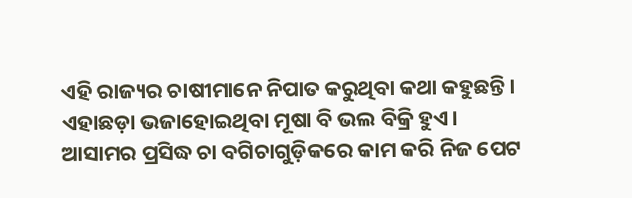ଏହି ରାଜ୍ୟର ଚାଷୀମାନେ ନିପାତ କରୁଥିବା କଥା କହୁଛନ୍ତି। ଏହାଛଡ଼ା ଭଜାହୋଇଥିବା ମୂଷା ବି ଭଲ ବିକ୍ରି ହୁଏ।
ଆସାମର ପ୍ରସିଦ୍ଧ ଚା ବଗିଚାଗୁଡ଼ିକରେ କାମ କରି ନିଜ ପେଟ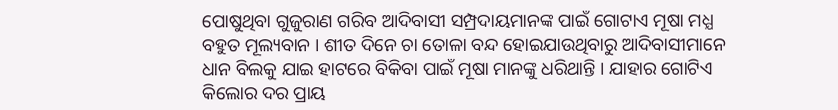ପୋଷୁଥିବା ଗୁଜୁରାଣ ଗରିବ ଆଦିବାସୀ ସମ୍ପ୍ରଦାୟମାନଙ୍କ ପାଇଁ ଗୋଟାଏ ମୂଷା ମଧ୍ଯ ବହୁତ ମୂଲ୍ୟବାନ । ଶୀତ ଦିନେ ଚା ତୋଳା ବନ୍ଦ ହୋଇଯାଉଥିବାରୁ ଆଦିବାସୀମାନେ ଧାନ ବିଲକୁ ଯାଇ ହାଟରେ ବିକିବା ପାଇଁ ମୂଷା ମାନଙ୍କୁ ଧରିଥାନ୍ତି । ଯାହାର ଗୋଟିଏ କିଲୋର ଦର ପ୍ରାୟ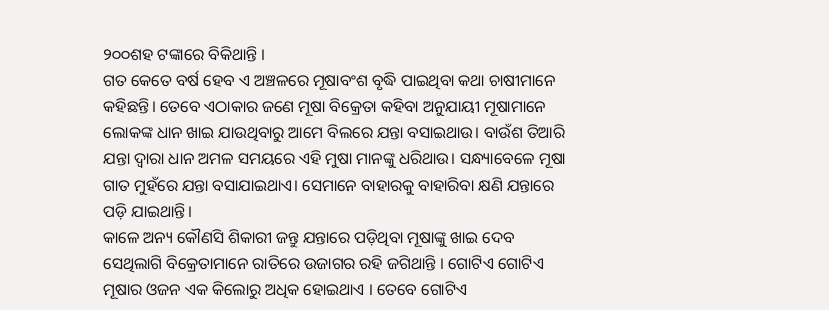୨୦୦ଶହ ଟଙ୍କାରେ ବିକିଥାନ୍ତି ।
ଗତ କେତେ ବର୍ଷ ହେବ ଏ ଅଞ୍ଚଳରେ ମୂଷାବଂଶ ବୃଦ୍ଧି ପାଇଥିବା କଥା ଚାଷୀମାନେ କହିଛନ୍ତି। ତେବେ ଏଠାକାର ଜଣେ ମୂଷା ବିକ୍ରେତା କହିବା ଅନୁଯାୟୀ ମୂଷାମାନେ ଲୋକଙ୍କ ଧାନ ଖାଇ ଯାଉଥିବାରୁ ଆମେ ବିଲରେ ଯନ୍ତା ବସାଇଥାଉ। ବାଉଁଶ ତିଆରି ଯନ୍ତା ଦ୍ୱାରା ଧାନ ଅମଳ ସମୟରେ ଏହି ମୁଷା ମାନଙ୍କୁ ଧରିଥାଉ। ସନ୍ଧ୍ୟାବେଳେ ମୂଷା ଗାତ ମୁହଁରେ ଯନ୍ତା ବସାଯାଇଥାଏ। ସେମାନେ ବାହାରକୁ ବାହାରିବା କ୍ଷଣି ଯନ୍ତାରେ ପଡ଼ି ଯାଇଥାନ୍ତି।
କାଳେ ଅନ୍ୟ କୌଣସି ଶିକାରୀ ଜନ୍ତୁ ଯନ୍ତାରେ ପଡ଼ିଥିବା ମୂଷାଙ୍କୁ ଖାଇ ଦେବ ସେଥିଲାଗି ବିକ୍ରେତାମାନେ ରାତିରେ ଉଜାଗର ରହି ଜଗିଥାନ୍ତି । ଗୋଟିଏ ଗୋଟିଏ ମୂଷାର ଓଜନ ଏକ କିଲୋରୁ ଅଧିକ ହୋଇଥାଏ । ତେବେ ଗୋଟିଏ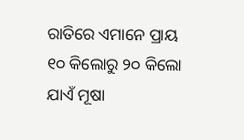ରାତିରେ ଏମାନେ ପ୍ରାୟ ୧୦ କିଲୋରୁ ୨୦ କିଲୋ ଯାଏଁ ମୂଷା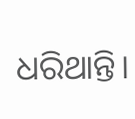ଧରିଥାନ୍ତି।